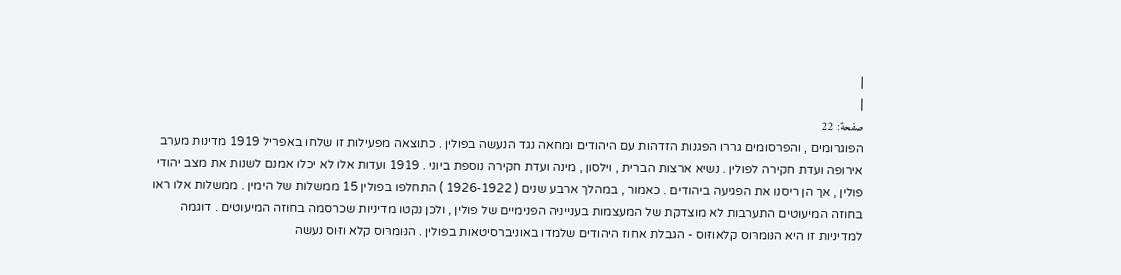|
|
صفحة: 22
הפוגרומים , והפרסומים גררו הפגנות הזדהות עם היהודים ומחאה נגד הנעשה בפולין . כתוצאה מפעילות זו שלחו באפריל 1919 מדינות מערב אירופה ועדת חקירה לפולין . נשיא ארצות הברית , וילסון , מינה ועדת חקירה נוספת ביוני . 1919 ועדות אלו לא יכלו אמנם לשנות את מצב יהודי פולין , אך הן ריסנו את הפגיעה ביהודים . כאמור , במהלך ארבע שנים ( 1926-1922 ) התחלפו בפולין 15 ממשלות של הימין . ממשלות אלו ראו בחוזה המיעוטים התערבות לא מוצדקת של המעצמות בענייניה הפנימיים של פולין , ולכן נקטו מדיניות שכרסמה בחוזה המיעוטים . דוגמה למדיניות זו היא הנּומרּוס קלאּוזּוס - הגבלת אחוז היהודים שלמדו באוניברסיטאות בפולין . הנּומרּוס קלא וזּוס נעשה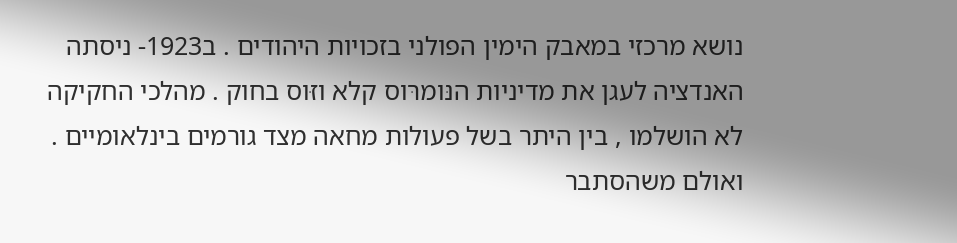נושא מרכזי במאבק הימין הפולני בזכויות היהודים . ב1923- ניסתה האנדציה לעגן את מדיניות הנּומרּוס קלא וזּוס בחוק . מהלכי החקיקה לא הושלמו , בין היתר בשל פעולות מחאה מצד גורמים בינלאומיים . ואולם משהסתבר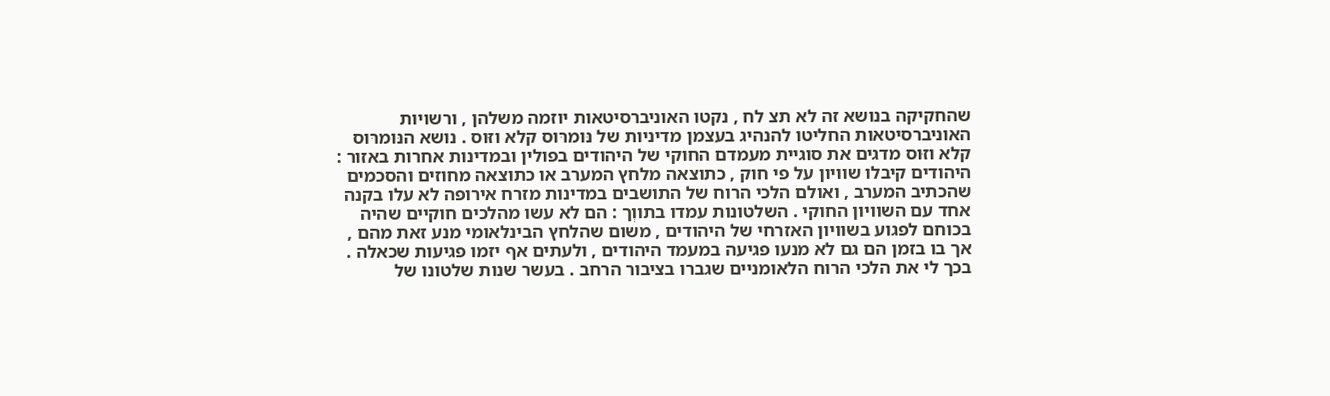שהחקיקה בנושא זה לא תצ לח , נקטו האוניברסיטאות יוזמה משלהן , ורשויות האוניברסיטאות החליטו להנהיג בעצמן מדיניות של נּומרּוס קלא וזּוס . נושא הנּומרּוס קלא וזּוס מדגים את סוגיית מעמדם החוקי של היהודים בפולין ובמדינות אחרות באזור : היהודים קיבלו שוויון על פי חוק , כתוצאה מלחץ המערב או כתוצאה מחוזים והסכמים שהכתיב המערב , ואולם הלכי הרוח של התושבים במדינות מזרח אירופה לא עלו בקנה אחד עם השוויון החוקי . השלטונות עמדו בתווְך : הם לא עשו מהלכים חוקיים שהיה בכוחם לפגוע בשוויון האזרחי של היהודים , משום שהלחץ הבינלאומי מנע זאת מהם , אך בו בזמן הם גם לא מנעו פגיעה במעמד היהודים , ולעתים אף יזמו פגיעות שכאלה . בכך לי את הלכי הרוח הלאומניים שגברו בציבור הרחב . בעשר שנות שלטונו של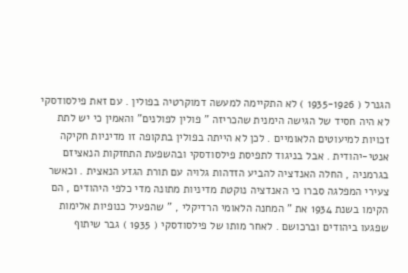הגנרל ( 1935-1926 ) לא התקיימה למעשה דמוקרטיה בפולין . עם זאת פילסודסקי לא היה חסיד של הגישה הימנית שהכריזה " פולין לפולנים" והאמין כי יש לתת זכויות למיעוטים הלאומיים . לכן לא הייתה בפולין בתקופה זו מדיניות חקיקה אנטי-יהודית . אבל בניגוד לתפיסת פילסודסקי ובהשפעת התחזקות הנאציזם בגרמניה , החלה האנדציה להביע הזדהות גלויה עם תורת הגזע הנאצית . וכאשר צעירי המפלגה סברו כי האנדציה נוקטת מדיניות מתונה מדי כלפי היהודים , הם הקימו בשנת 1934 את " המחנה הלאומי הרדיקלי , " שהפעיל כנופיות אלימות שפגעו ביהודים וברכושם . לאחר מותו של פילסודסקי ( 1935 ) גבר שיתוף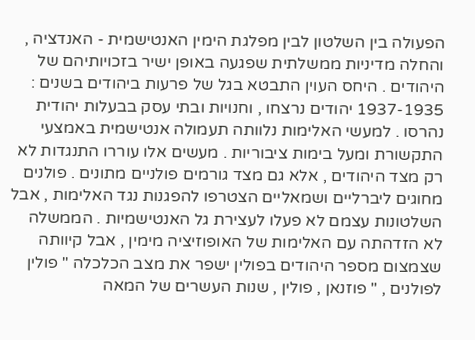הפעולה בין השלטון לבין מפלגת הימין האנטישמית - האנדציה , והחלה מדיניות ממשלתית שפגעה באופן ישיר בזכויותיהם של היהודים . היחס העוין התבטא בגל של פרעות ביהודים בשנים : 1937-1935 יהודים נרצחו , וחנויות ובתי עסק בבעלות יהודית נהרסו . למעשי האלימות נלוותה תעמולה אנטישמית באמצעי התקשורת ומעל בימות ציבוריות . מעשים אלו עוררו התנגדות לא רק מצד היהודים , אלא גם מצד גורמים פולניים מתונים . פולנים מחוגים ליברליים ושמאליים הצטרפו להפגנות נגד האלימות , אבל השלטונות עצמם לא פעלו לעצירת גל האנטישמיות . הממשלה לא הזדהתה עם האלימות של האופוזיציה מימין , אבל קיוותה שצמצום מספר היהודים בפולין ישפר את מצב הכלכלה " פולין לפולנים , " פוזנאן , פולין , שנות העשרים של המאה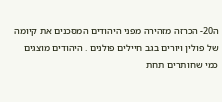ה20- הכרזה מזהירה מפני היהודים המסּכנים את קיומה של פולין ויורים בגב חיילים פולנים . היהודים מוצגים כמי שחותרים תחת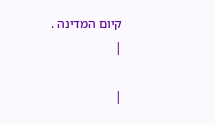קיום המדינה .
|

|